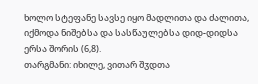ხოლო სტეფანე სავსე იყო მადლითა და ძალითა, იქმოდა ნიშებსა და სასწაულებსა დიდ-დიდსა ერსა შორის (6,8).
თარგმანი: იხილე, ვითარ შჳდთა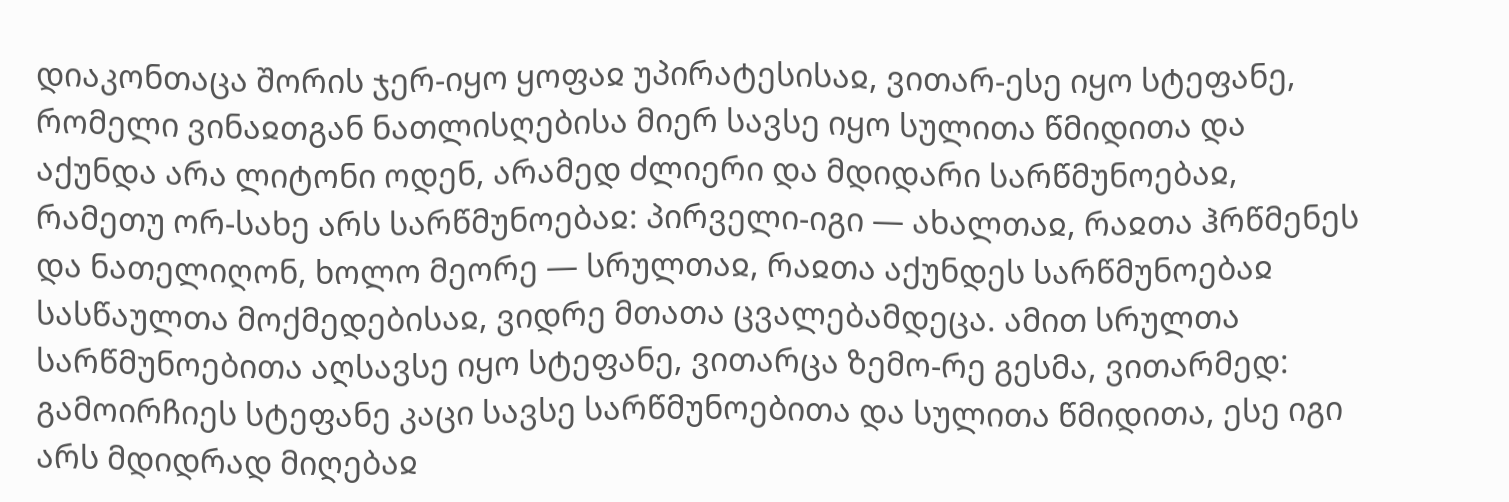დიაკონთაცა შორის ჯერ-იყო ყოფაჲ უპირატესისაჲ, ვითარ-ესე იყო სტეფანე, რომელი ვინაჲთგან ნათლისღებისა მიერ სავსე იყო სულითა წმიდითა და აქუნდა არა ლიტონი ოდენ, არამედ ძლიერი და მდიდარი სარწმუნოებაჲ, რამეთუ ორ-სახე არს სარწმუნოებაჲ: პირველი-იგი — ახალთაჲ, რაჲთა ჰრწმენეს და ნათელიღონ, ხოლო მეორე — სრულთაჲ, რაჲთა აქუნდეს სარწმუნოებაჲ სასწაულთა მოქმედებისაჲ, ვიდრე მთათა ცვალებამდეცა. ამით სრულთა სარწმუნოებითა აღსავსე იყო სტეფანე, ვითარცა ზემო-რე გესმა, ვითარმედ: გამოირჩიეს სტეფანე კაცი სავსე სარწმუნოებითა და სულითა წმიდითა, ესე იგი არს მდიდრად მიღებაჲ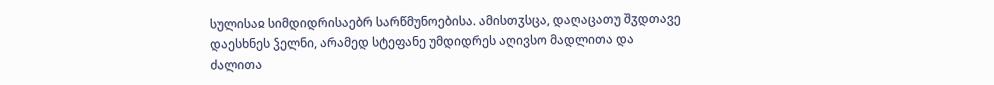სულისაჲ სიმდიდრისაებრ სარწმუნოებისა. ამისთჳსცა, დაღაცათუ შჳდთავე დაესხნეს ჴელნი, არამედ სტეფანე უმდიდრეს აღივსო მადლითა და ძალითა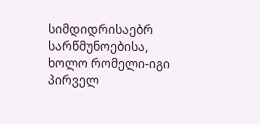სიმდიდრისაებრ სარწმუნოებისა, ხოლო რომელი-იგი პირველ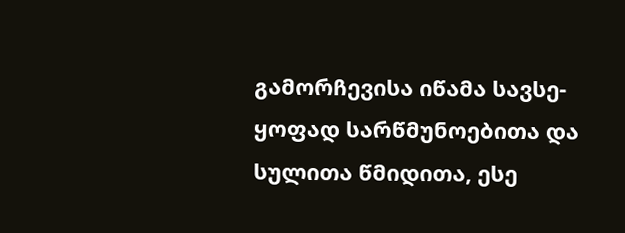გამორჩევისა იწამა სავსე-ყოფად სარწმუნოებითა და სულითა წმიდითა, ესე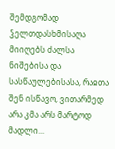შემდგომად ჴელთდასხმისაღა მიიღებს ძალსა ნიშებისა და სასწაულებისასა, რაჲთა შენ ისწავო, ვითარმედ არა კმა არს მარტოდ მადლი...